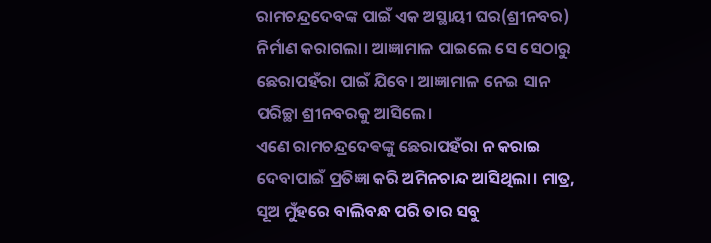ରାମଚନ୍ଦ୍ରଦେବଙ୍କ ପାଇଁ ଏକ ଅସ୍ଥାୟୀ ଘର(ଶ୍ରୀନବର) ନିର୍ମାଣ କରାଗଲା। ଆଜ୍ଞାମାଳ ପାଇଲେ ସେ ସେଠାରୁ ଛେରାପହଁରା ପାଇଁ ଯିବେ। ଆଜ୍ଞାମାଳ ନେଇ ସାନ ପରିଚ୍ଛା ଶ୍ରୀନବରକୁ ଆସିଲେ।
ଏଣେ ରାମଚନ୍ଦ୍ରଦେଵଙ୍କୁ ଛେରାପହଁରା ନ କରାଇ ଦେବାପାଇଁ ପ୍ରତିଜ୍ଞା କରି ଅମିନଚାନ୍ଦ ଆସିଥିଲା। ମାତ୍ର, ସୂଅ ମୁଁହରେ ବାଲିବନ୍ଧ ପରି ତାର ସବୁ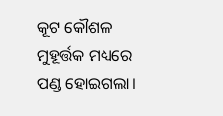କୂଟ କୌଶଳ ମୁହୂର୍ତ୍ତକ ମଧ୍ୟରେ ପଣ୍ଡ ହୋଇଗଲା।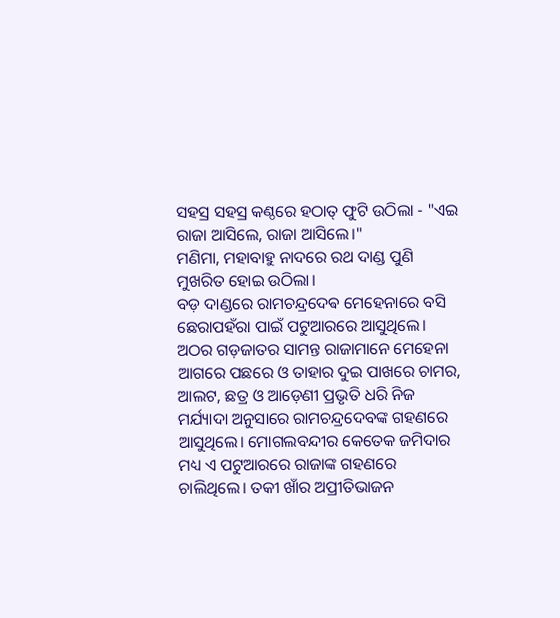ସହସ୍ର ସହସ୍ର କଣ୍ଠରେ ହଠାତ୍ ଫୁଟି ଉଠିଲା - "ଏଇ ରାଜା ଆସିଲେ, ରାଜା ଆସିଲେ।"
ମଣିମା, ମହାବାହୁ ନାଦରେ ରଥ ଦାଣ୍ଡ ପୁଣି ମୁଖରିତ ହୋଇ ଉଠିଲା।
ବଡ଼ ଦାଣ୍ଡରେ ରାମଚନ୍ଦ୍ରଦେଵ ମେହେନାରେ ବସି ଛେରାପହଁରା ପାଇଁ ପଟୁଆରରେ ଆସୁଥିଲେ। ଅଠର ଗଡ଼ଜାତର ସାମନ୍ତ ରାଜାମାନେ ମେହେନା ଆଗରେ ପଛରେ ଓ ତାହାର ଦୁଇ ପାଖରେ ଚାମର, ଆଲଟ, ଛତ୍ର ଓ ଆଡ଼େଣୀ ପ୍ରଭୃତି ଧରି ନିଜ ମର୍ଯ୍ୟାଦା ଅନୁସାରେ ରାମଚନ୍ଦ୍ରଦେବଙ୍କ ଗହଣରେ ଆସୁଥିଲେ। ମୋଗଲବନ୍ଦୀର କେତେକ ଜମିଦାର ମଧ୍ୟ ଏ ପଟୁଆରରେ ରାଜାଙ୍କ ଗହଣରେ ଚାଲିଥିଲେ। ତକୀ ଖାଁର ଅପ୍ରୀତିଭାଜନ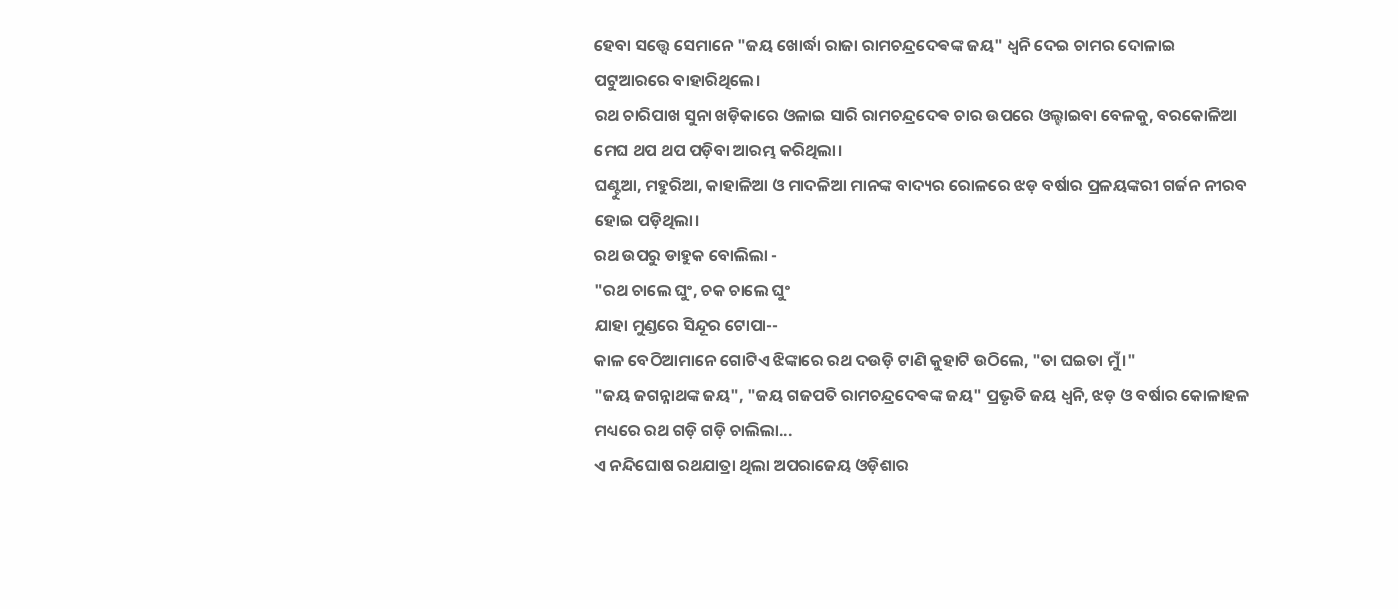ହେବା ସତ୍ତ୍ୱେ ସେମାନେ "ଜୟ ଖୋର୍ଦ୍ଧା ରାଜା ରାମଚନ୍ଦ୍ରଦେଵଙ୍କ ଜୟ" ଧ୍ୱନି ଦେଇ ଚାମର ଦୋଳାଇ ପଟୁଆରରେ ବାହାରିଥିଲେ।
ରଥ ଚାରିପାଖ ସୁନା ଖଡ଼ିକାରେ ଓଳାଇ ସାରି ରାମଚନ୍ଦ୍ରଦେଵ ଚାର ଉପରେ ଓଲ୍ହାଇବା ବେଳକୁ, ବରକୋଳିଆ ମେଘ ଥପ ଥପ ପଡ଼ିବା ଆରମ୍ଭ କରିଥିଲା।
ଘଣ୍ଟୁଆ, ମହୁରିଆ, କାହାଳିଆ ଓ ମାଦଳିଆ ମାନଙ୍କ ବାଦ୍ୟର ରୋଳରେ ଝଡ଼ ବର୍ଷାର ପ୍ରଳୟଙ୍କରୀ ଗର୍ଜନ ନୀରବ ହୋଇ ପଡ଼ିଥିଲା।
ରଥ ଉପରୁ ଡାହୁକ ବୋଲିଲା -
"ରଥ ଚାଲେ ଘୁଂ, ଚକ ଚାଲେ ଘୁଂ
ଯାହା ମୁଣ୍ଡରେ ସିନ୍ଦୂର ଟୋପା--
କାଳ ବେଠିଆମାନେ ଗୋଟିଏ ଝିଙ୍କାରେ ରଥ ଦଉଡ଼ି ଟାଣି କୁହାଟି ଉଠିଲେ, "ତା ଘଇତା ମୁଁ।"
"ଜୟ ଜଗନ୍ନାଥଙ୍କ ଜୟ", "ଜୟ ଗଜପତି ରାମଚନ୍ଦ୍ରଦେଵଙ୍କ ଜୟ" ପ୍ରଭୃତି ଜୟ ଧ୍ୱନି, ଝଡ଼ ଓ ବର୍ଷାର କୋଳାହଳ ମଧ୍ୟରେ ରଥ ଗଡ଼ି ଗଡ଼ି ଚାଲିଲା...
ଏ ନନ୍ଦିଘୋଷ ରଥଯାତ୍ରା ଥିଲା ଅପରାଜେୟ ଓଡ଼ିଶାର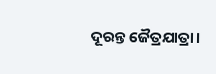ଦୂରନ୍ତ ଜୈତ୍ରଯାତ୍ରା।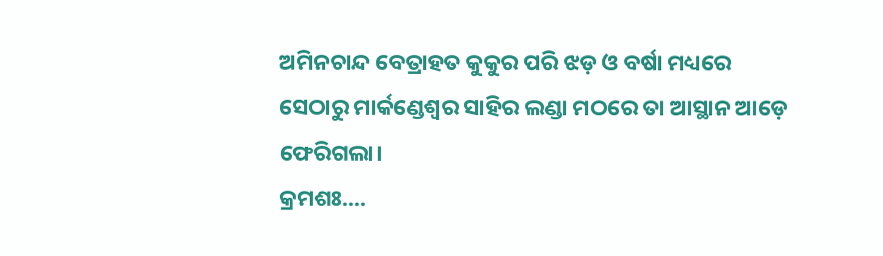ଅମିନଚାନ୍ଦ ବେତ୍ରାହତ କୁକୁର ପରି ଝଡ଼ ଓ ବର୍ଷା ମଧ୍ୟରେ ସେଠାରୁ ମାର୍କଣ୍ଡେଶ୍ୱର ସାହିର ଲଣ୍ଡା ମଠରେ ତା ଆସ୍ଥାନ ଆଡ଼େ ଫେରିଗଲା।
କ୍ରମଶଃ....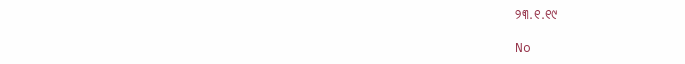୨୩.୧.୧୯

No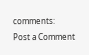comments:
Post a Comment